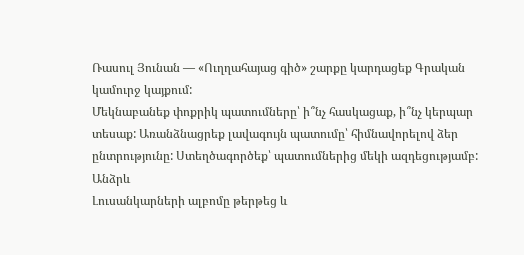Ռասուլ Յունան — «Ուղղահայաց գիծ» շարքը կարդացեք Գրական կամուրջ կայքում:
Մեկնաբանեք փոքրիկ պատումները՝ ի՞նչ հասկացաք, ի՞նչ կերպար տեսաք: Առանձնացրեք լավագույն պատումը՝ հիմնավորելով ձեր ընտրությունը: Ստեղծագործեք՝ պատումներից մեկի ազդեցությամբ:
Անձրև
Լուսանկարների ալբոմը թերթեց և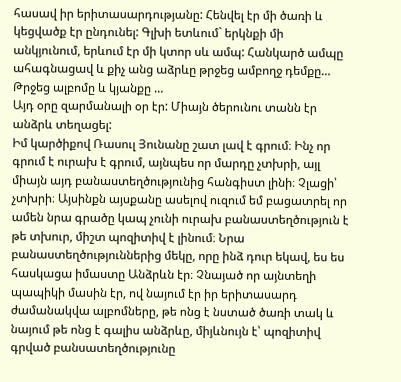հասավ իր երիտասարդությանը: Հենվել էր մի ծառի և կեցվածք էր ընդունել: Գլխի ետևում` երկնքի մի անկյունում, երևում էր մի կտոր սև ամպ: Հանկարծ ամպը ահագնացավ և քիչ անց աձրևը թրջեց ամբողջ դեմքը… Թրջեց ալբոմը և կյանքը …
Այդ օրը զարմանալի օր էր: Միայն ծերունու տանն էր անձրև տեղացել:
Իմ կարծիքով Ռասուլ Յունանը շատ լավ է գրում։ Ինչ որ գրում է ուրախ է գրում, այնպես որ մարդը չտխրի, այլ միայն այդ բանաստեղծությունից հանգիստ լինի։ Չլացի՝ չտխրի։ Այսինքն այսքանը ասելով ուզում եմ բացատրել որ ամեն նրա գրածը կապ չունի ուրախ բանաստեղծություն է թե տխուր, միշտ պոզիտիվ է լինում։ Նրա բանաստեղծություններից մեկը, որը ինձ դուր եկավ, ես ես հասկացա իմաստը Անձրևն էր։ Չնայած որ այնտեղի պապիկի մասին էր, ով նայում էր իր երիտասարդ ժամանակվա ալբոմները, թե ոնց է նստած ծառի տակ և նայում թե ոնց է գալիս անձրևը, միյևնույն է՝ պոզիտիվ գրված բանսատեղծությունը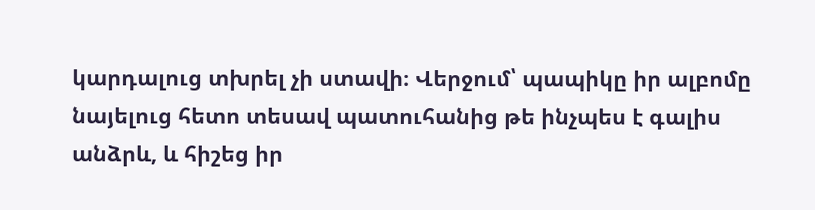կարդալուց տխրել չի ստավի։ Վերջում՝ պապիկը իր ալբոմը նայելուց հետո տեսավ պատուհանից թե ինչպես է գալիս անձրև, և հիշեց իր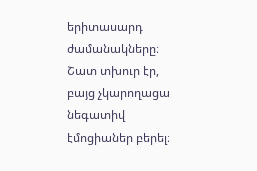երիտասարդ ժամանակները։ Շատ տխուր էր, բայց չկարողացա նեգատիվ էմոցիաներ բերել։